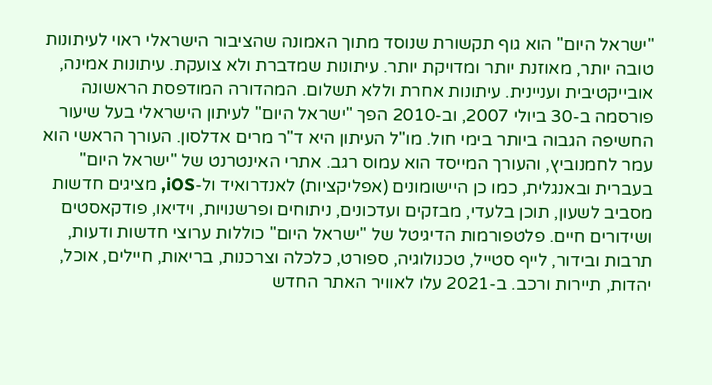"ישראל היום" הוא גוף תקשורת שנוסד מתוך האמונה שהציבור הישראלי ראוי לעיתונות טובה יותר, מאוזנת יותר ומדויקת יותר. עיתונות שמדברת ולא צועקת. עיתונות אמינה, אובייקטיבית ועניינית. עיתונות אחרת וללא תשלום. המהדורה המודפסת הראשונה פורסמה ב-30 ביולי 2007, וב-2010 הפך "ישראל היום" לעיתון הישראלי בעל שיעור החשיפה הגבוה ביותר בימי חול. מו"ל העיתון היא ד"ר מרים אדלסון. העורך הראשי הוא עמר לחמנוביץ, והעורך המייסד הוא עמוס רגב. אתרי האינטרנט של "ישראל היום" בעברית ובאנגלית, כמו כן היישומונים (אפליקציות) לאנדרואיד ול-iOS, מציגים חדשות מסביב לשעון, תוכן בלעדי, מבזקים ועדכונים, ניתוחים ופרשנויות, וידיאו, פודקאסטים ושידורים חיים. פלטפורמות הדיגיטל של "ישראל היום" כוללות ערוצי חדשות ודעות, תרבות ובידור, לייף סטייל, טכנולוגיה, ספורט, כלכלה וצרכנות, בריאות, חיילים, אוכל, יהדות, תיירות ורכב. ב-2021 עלו לאוויר האתר החדש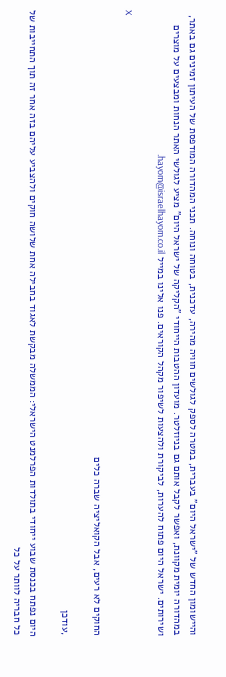והיישומון החדש של "ישראל היום" בעברית, במטרה לספק לגולשים חוויה מהירה, עדכנית, בטוחה ונוחה. תכני המהדורה המודפסת של העיתון זמינים גם באתר, במהדורה יומית מקוונת, ואפשר לקבל אותם גם בניוזלטר. מועדון ההטבות הייחודי "הקליקה של ישראל היום" מציע לגולשי האתר הנחות ומבצעים על מוצרים ושירותים. ישראל היום פתוח להערות, לביקורת ולהצעות לשיפור מקהל הקוראים. פנו אלינו במייל hayom@israelhayom.co.il.

X

החוקים לא רעים, אבל הקואליציה שברה כלים

,עודכן

היום נפתח בכנסת שבוע ייחודי בתולדות הפרלמנט הישראלי: הממשלה מבקשת לאגוד בחבילה אחת שלושה חוקים ולהצביע עליהם בזה אחר זה תוך התחייבות של כל חבריה לוותר על כל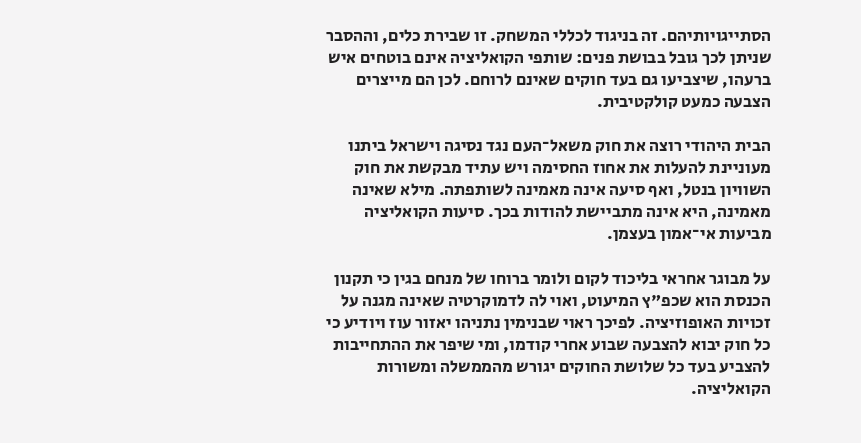הסתייגויותיהם. זה בניגוד לכללי המשחק. זו שבירת כלים, וההסבר שניתן לכך גובל בבושת פנים: שותפי הקואליציה אינם בוטחים איש ברעהו, שיצביעו גם בעד חוקים שאינם לרוחם. לכן הם מייצרים הצבעה כמעט קולקטיבית.

הבית היהודי רוצה את חוק משאל־העם נגד נסיגה וישראל ביתנו מעוניינת להעלות את אחוז החסימה ויש עתיד מבקשת את חוק השוויון בנטל, ואף סיעה אינה מאמינה לשותפתה. מילא שאינה מאמינה, היא אינה מתביישת להודות בכך. סיעות הקואליציה מביעות אי־אמון בעצמן.

על מבוגר אחראי בליכוד לקום ולומר ברוחו של מנחם בגין כי תקנון הכנסת הוא שכפ"ץ המיעוט, ואוי לה לדמוקרטיה שאינה מגנה על זכויות האופוזיציה. לפיכך ראוי שבנימין נתניהו יאזור עוז ויודיע כי כל חוק יבוא להצבעה שבוע אחרי קודמו, ומי שיפר את ההתחייבות להצביע בעד כל שלושת החוקים יגורש מהממשלה ומשורות הקואליציה.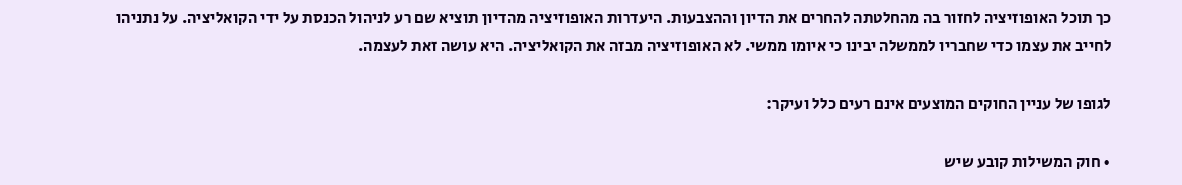כך תוכל האופוזיציה לחזור בה מהחלטתה להחרים את הדיון וההצבעות. היעדרות האופוזיציה מהדיון תוציא שם רע לניהול הכנסת על ידי הקואליציה. על נתניהו לחייב את עצמו כדי שחבריו לממשלה יבינו כי איומו ממשי. לא האופוזיציה מבזה את הקואליציה. היא עושה זאת לעצמה.

לגופו של עניין החוקים המוצעים אינם רעים כלל ועיקר:

• חוק המשילות קובע שיש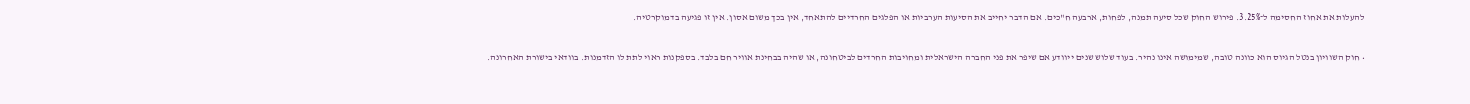להעלות את אחוז החסימה ל־3.25%. פירוש החוק שכל סיעה תמנה, לפחות, ארבעה ח"כים. אם הדבר יחייב את הסיעות הערביות או הפלגים החרדיים להתאחד, אין בכך משום אסון. אין זו פגיעה בדמוקרטיה.

• חוק השוויון בנטל הגיוס הוא כוונה טובה, שמימושה אינו נהיר. בעוד שלוש שנים ייוודע אם שיפר את פני החברה הישראלית ומחויבות החרדים לביטחונה, או שהיה בבחינת אוויר חם בלבד. בספקנות ראוי לתת לו הזדמנות. בוודאי בישורת האחרונה.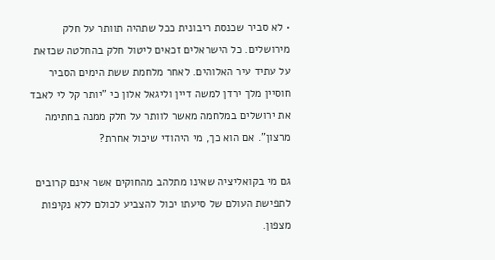• לא סביר שכנסת ריבונית ככל שתהיה תוותר על חלק מירושלים. כל הישראלים זכאים ליטול חלק בהחלטה שכזאת על עתיד עיר האלוהים. לאחר מלחמת ששת הימים הסביר חוסיין מלך ירדן למשה דיין וליגאל אלון כי "יותר קל לי לאבד את ירושלים במלחמה מאשר לוותר על חלק ממנה בחתימה מרצון". אם הוא כך, מי היהודי שיכול אחרת?

גם מי בקואליציה שאינו מתלהב מהחוקים אשר אינם קרובים לתפישת העולם של סיעתו יכול להצביע לכולם ללא נקיפות מצפון.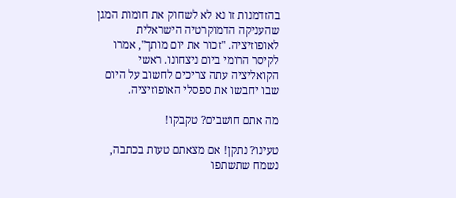בהזדמנות זו נא לא לשחוק את חומות המגן שהעניקה הדמוקרטיה הישראלית לאופוזיציה. "זכור את יום מותך", אמרו לקיסר הרומי ביום ניצחונו. ראשי הקואליציה עתה צריכים לחשוב על היום שבו יחבשו את ספסלי האופוזיציה.

מה אתם חושבים? טקבקו!

טעינו? נתקן! אם מצאתם טעות בכתבה, נשמח שתשתפו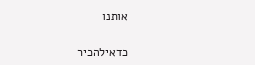אותנו

כדאילהכיר